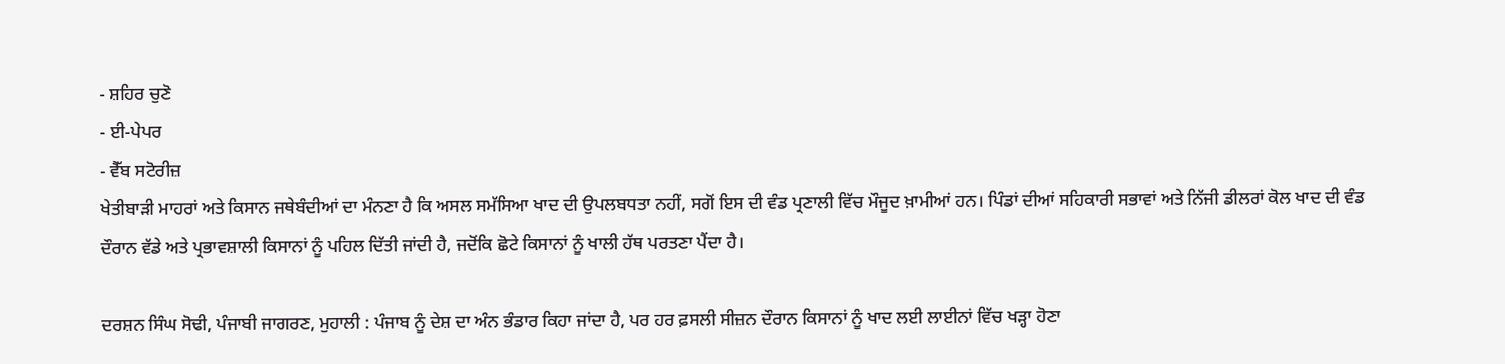- ਸ਼ਹਿਰ ਚੁਣੋ
- ਈ-ਪੇਪਰ
- ਵੈੱਬ ਸਟੋਰੀਜ਼
ਖੇਤੀਬਾੜੀ ਮਾਹਰਾਂ ਅਤੇ ਕਿਸਾਨ ਜਥੇਬੰਦੀਆਂ ਦਾ ਮੰਨਣਾ ਹੈ ਕਿ ਅਸਲ ਸਮੱਸਿਆ ਖਾਦ ਦੀ ਉਪਲਬਧਤਾ ਨਹੀਂ, ਸਗੋਂ ਇਸ ਦੀ ਵੰਡ ਪ੍ਰਣਾਲੀ ਵਿੱਚ ਮੌਜੂਦ ਖ਼ਾਮੀਆਂ ਹਨ। ਪਿੰਡਾਂ ਦੀਆਂ ਸਹਿਕਾਰੀ ਸਭਾਵਾਂ ਅਤੇ ਨਿੱਜੀ ਡੀਲਰਾਂ ਕੋਲ ਖਾਦ ਦੀ ਵੰਡ ਦੌਰਾਨ ਵੱਡੇ ਅਤੇ ਪ੍ਰਭਾਵਸ਼ਾਲੀ ਕਿਸਾਨਾਂ ਨੂੰ ਪਹਿਲ ਦਿੱਤੀ ਜਾਂਦੀ ਹੈ, ਜਦੋਂਕਿ ਛੋਟੇ ਕਿਸਾਨਾਂ ਨੂੰ ਖਾਲੀ ਹੱਥ ਪਰਤਣਾ ਪੈਂਦਾ ਹੈ।

ਦਰਸ਼ਨ ਸਿੰਘ ਸੋਢੀ, ਪੰਜਾਬੀ ਜਾਗਰਣ, ਮੁਹਾਲੀ : ਪੰਜਾਬ ਨੂੰ ਦੇਸ਼ ਦਾ ਅੰਨ ਭੰਡਾਰ ਕਿਹਾ ਜਾਂਦਾ ਹੈ, ਪਰ ਹਰ ਫ਼ਸਲੀ ਸੀਜ਼ਨ ਦੌਰਾਨ ਕਿਸਾਨਾਂ ਨੂੰ ਖਾਦ ਲਈ ਲਾਈਨਾਂ ਵਿੱਚ ਖੜ੍ਹਾ ਹੋਣਾ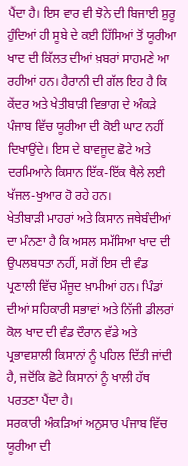ਪੈਂਦਾ ਹੈ। ਇਸ ਵਾਰ ਵੀ ਝੋਨੇ ਦੀ ਬਿਜਾਈ ਸ਼ੁਰੂ ਹੁੰਦਿਆਂ ਹੀ ਸੂਬੇ ਦੇ ਕਈ ਹਿੱਸਿਆਂ ਤੋਂ ਯੂਰੀਆ ਖਾਦ ਦੀ ਕਿੱਲਤ ਦੀਆਂ ਖ਼ਬਰਾਂ ਸਾਹਮਣੇ ਆ ਰਹੀਆਂ ਹਨ। ਹੈਰਾਨੀ ਦੀ ਗੱਲ ਇਹ ਹੈ ਕਿ ਕੇਂਦਰ ਅਤੇ ਖੇਤੀਬਾੜੀ ਵਿਭਾਗ ਦੇ ਅੰਕੜੇ ਪੰਜਾਬ ਵਿੱਚ ਯੂਰੀਆ ਦੀ ਕੋਈ ਘਾਟ ਨਹੀਂ ਦਿਖਾਉਂਦੇ। ਇਸ ਦੇ ਬਾਵਜੂਦ ਛੋਟੇ ਅਤੇ ਦਰਮਿਆਨੇ ਕਿਸਾਨ ਇੱਕ-ਇੱਕ ਥੈਲੇ ਲਈ ਖੱਜਲ-ਖੁਆਰ ਹੋ ਰਹੇ ਹਨ।
ਖੇਤੀਬਾੜੀ ਮਾਹਰਾਂ ਅਤੇ ਕਿਸਾਨ ਜਥੇਬੰਦੀਆਂ ਦਾ ਮੰਨਣਾ ਹੈ ਕਿ ਅਸਲ ਸਮੱਸਿਆ ਖਾਦ ਦੀ ਉਪਲਬਧਤਾ ਨਹੀਂ, ਸਗੋਂ ਇਸ ਦੀ ਵੰਡ ਪ੍ਰਣਾਲੀ ਵਿੱਚ ਮੌਜੂਦ ਖ਼ਾਮੀਆਂ ਹਨ। ਪਿੰਡਾਂ ਦੀਆਂ ਸਹਿਕਾਰੀ ਸਭਾਵਾਂ ਅਤੇ ਨਿੱਜੀ ਡੀਲਰਾਂ ਕੋਲ ਖਾਦ ਦੀ ਵੰਡ ਦੌਰਾਨ ਵੱਡੇ ਅਤੇ ਪ੍ਰਭਾਵਸ਼ਾਲੀ ਕਿਸਾਨਾਂ ਨੂੰ ਪਹਿਲ ਦਿੱਤੀ ਜਾਂਦੀ ਹੈ, ਜਦੋਂਕਿ ਛੋਟੇ ਕਿਸਾਨਾਂ ਨੂੰ ਖਾਲੀ ਹੱਥ ਪਰਤਣਾ ਪੈਂਦਾ ਹੈ।
ਸਰਕਾਰੀ ਅੰਕੜਿਆਂ ਅਨੁਸਾਰ ਪੰਜਾਬ ਵਿੱਚ ਯੂਰੀਆ ਦੀ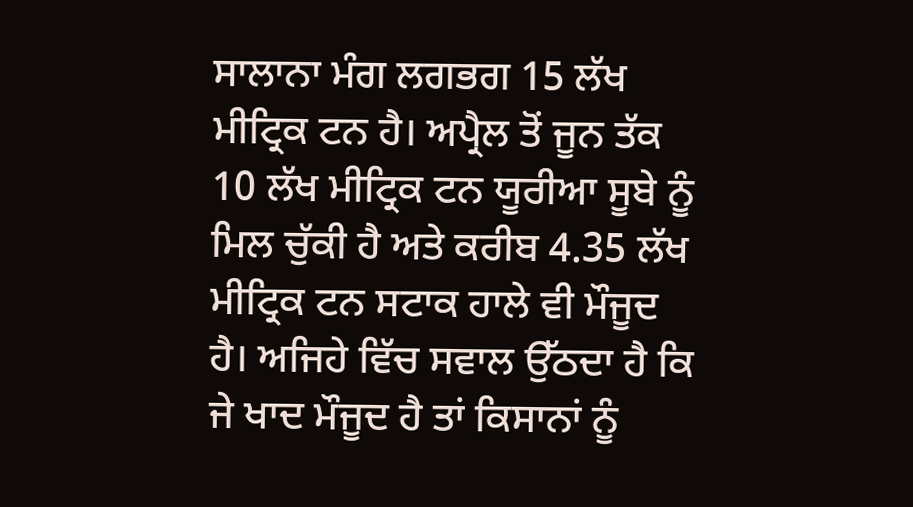ਸਾਲਾਨਾ ਮੰਗ ਲਗਭਗ 15 ਲੱਖ ਮੀਟ੍ਰਿਕ ਟਨ ਹੈ। ਅਪ੍ਰੈਲ ਤੋਂ ਜੂਨ ਤੱਕ 10 ਲੱਖ ਮੀਟ੍ਰਿਕ ਟਨ ਯੂਰੀਆ ਸੂਬੇ ਨੂੰ ਮਿਲ ਚੁੱਕੀ ਹੈ ਅਤੇ ਕਰੀਬ 4.35 ਲੱਖ ਮੀਟ੍ਰਿਕ ਟਨ ਸਟਾਕ ਹਾਲੇ ਵੀ ਮੌਜੂਦ ਹੈ। ਅਜਿਹੇ ਵਿੱਚ ਸਵਾਲ ਉੱਠਦਾ ਹੈ ਕਿ ਜੇ ਖਾਦ ਮੌਜੂਦ ਹੈ ਤਾਂ ਕਿਸਾਨਾਂ ਨੂੰ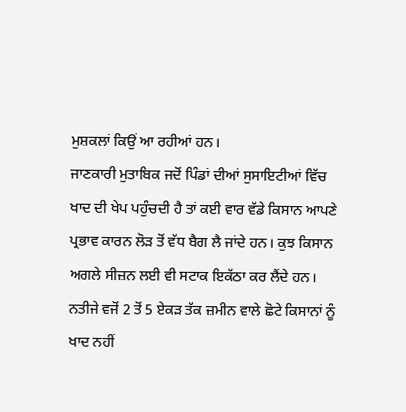ਮੁਸ਼ਕਲਾਂ ਕਿਉਂ ਆ ਰਹੀਆਂ ਹਨ।
ਜਾਣਕਾਰੀ ਮੁਤਾਬਿਕ ਜਦੋਂ ਪਿੰਡਾਂ ਦੀਆਂ ਸੁਸਾਇਟੀਆਂ ਵਿੱਚ ਖਾਦ ਦੀ ਖੇਪ ਪਹੁੰਚਦੀ ਹੈ ਤਾਂ ਕਈ ਵਾਰ ਵੱਡੇ ਕਿਸਾਨ ਆਪਣੇ ਪ੍ਰਭਾਵ ਕਾਰਨ ਲੋੜ ਤੋਂ ਵੱਧ ਬੈਗ ਲੈ ਜਾਂਦੇ ਹਨ। ਕੁਝ ਕਿਸਾਨ ਅਗਲੇ ਸੀਜ਼ਨ ਲਈ ਵੀ ਸਟਾਕ ਇਕੱਠਾ ਕਰ ਲੈਂਦੇ ਹਨ। ਨਤੀਜੇ ਵਜੋਂ 2 ਤੋਂ 5 ਏਕੜ ਤੱਕ ਜ਼ਮੀਨ ਵਾਲੇ ਛੋਟੇ ਕਿਸਾਨਾਂ ਨੂੰ ਖਾਦ ਨਹੀਂ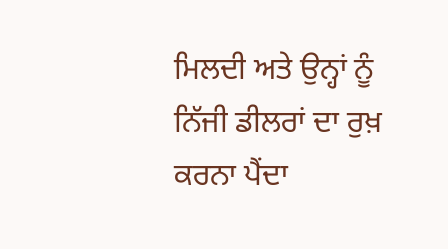ਮਿਲਦੀ ਅਤੇ ਉਨ੍ਹਾਂ ਨੂੰ ਨਿੱਜੀ ਡੀਲਰਾਂ ਦਾ ਰੁਖ਼ ਕਰਨਾ ਪੈਂਦਾ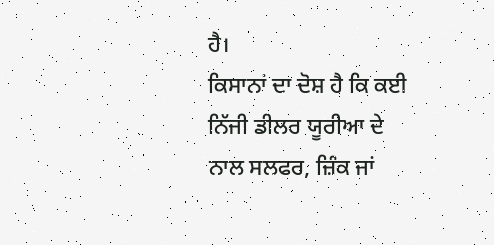ਹੈ।
ਕਿਸਾਨਾਂ ਦਾ ਦੋਸ਼ ਹੈ ਕਿ ਕਈ ਨਿੱਜੀ ਡੀਲਰ ਯੂਰੀਆ ਦੇ ਨਾਲ ਸਲਫਰ, ਜ਼ਿੰਕ ਜਾਂ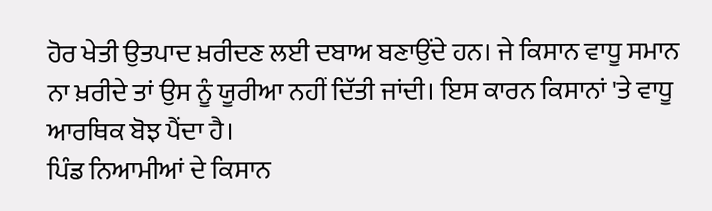ਹੋਰ ਖੇਤੀ ਉਤਪਾਦ ਖ਼ਰੀਦਣ ਲਈ ਦਬਾਅ ਬਣਾਉਂਦੇ ਹਨ। ਜੇ ਕਿਸਾਨ ਵਾਧੂ ਸਮਾਨ ਨਾ ਖ਼ਰੀਦੇ ਤਾਂ ਉਸ ਨੂੰ ਯੂਰੀਆ ਨਹੀਂ ਦਿੱਤੀ ਜਾਂਦੀ। ਇਸ ਕਾਰਨ ਕਿਸਾਨਾਂ 'ਤੇ ਵਾਧੂ ਆਰਥਿਕ ਬੋਝ ਪੈਂਦਾ ਹੈ।
ਪਿੰਡ ਨਿਆਮੀਆਂ ਦੇ ਕਿਸਾਨ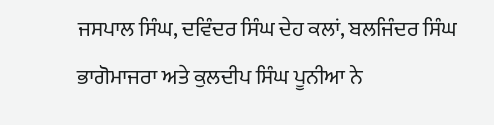ਜਸਪਾਲ ਸਿੰਘ, ਦਵਿੰਦਰ ਸਿੰਘ ਦੇਹ ਕਲਾਂ, ਬਲਜਿੰਦਰ ਸਿੰਘ ਭਾਗੋਮਾਜਰਾ ਅਤੇ ਕੁਲਦੀਪ ਸਿੰਘ ਪੂਨੀਆ ਨੇ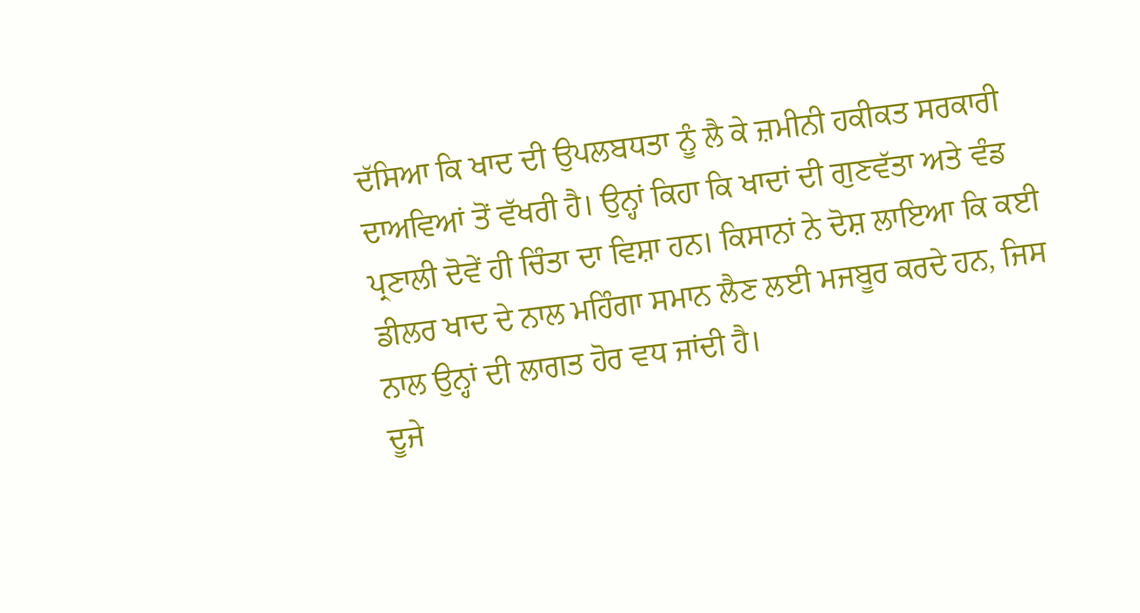ਦੱਸਿਆ ਕਿ ਖਾਦ ਦੀ ਉਪਲਬਧਤਾ ਨੂੰ ਲੈ ਕੇ ਜ਼ਮੀਨੀ ਹਕੀਕਤ ਸਰਕਾਰੀ ਦਾਅਵਿਆਂ ਤੋਂ ਵੱਖਰੀ ਹੈ। ਉਨ੍ਹਾਂ ਕਿਹਾ ਕਿ ਖਾਦਾਂ ਦੀ ਗੁਣਵੱਤਾ ਅਤੇ ਵੰਡ ਪ੍ਰਣਾਲੀ ਦੋਵੇਂ ਹੀ ਚਿੰਤਾ ਦਾ ਵਿਸ਼ਾ ਹਨ। ਕਿਸਾਨਾਂ ਨੇ ਦੋਸ਼ ਲਾਇਆ ਕਿ ਕਈ ਡੀਲਰ ਖਾਦ ਦੇ ਨਾਲ ਮਹਿੰਗਾ ਸਮਾਨ ਲੈਣ ਲਈ ਮਜਬੂਰ ਕਰਦੇ ਹਨ, ਜਿਸ ਨਾਲ ਉਨ੍ਹਾਂ ਦੀ ਲਾਗਤ ਹੋਰ ਵਧ ਜਾਂਦੀ ਹੈ।
ਦੂਜੇ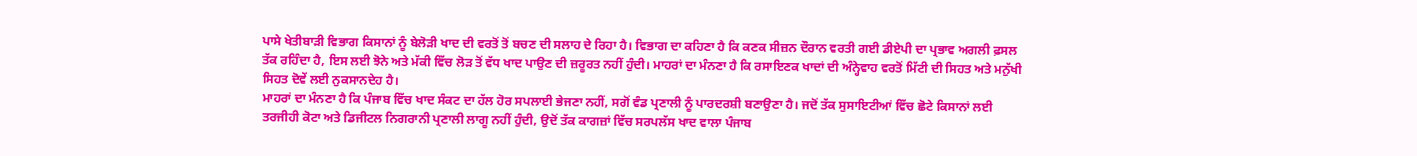ਪਾਸੇ ਖੇਤੀਬਾੜੀ ਵਿਭਾਗ ਕਿਸਾਨਾਂ ਨੂੰ ਬੇਲੋੜੀ ਖਾਦ ਦੀ ਵਰਤੋਂ ਤੋਂ ਬਚਣ ਦੀ ਸਲਾਹ ਦੇ ਰਿਹਾ ਹੈ। ਵਿਭਾਗ ਦਾ ਕਹਿਣਾ ਹੈ ਕਿ ਕਣਕ ਸੀਜ਼ਨ ਦੌਰਾਨ ਵਰਤੀ ਗਈ ਡੀਏਪੀ ਦਾ ਪ੍ਰਭਾਵ ਅਗਲੀ ਫ਼ਸਲ ਤੱਕ ਰਹਿੰਦਾ ਹੈ, ਇਸ ਲਈ ਝੋਨੇ ਅਤੇ ਮੱਕੀ ਵਿੱਚ ਲੋੜ ਤੋਂ ਵੱਧ ਖਾਦ ਪਾਉਣ ਦੀ ਜ਼ਰੂਰਤ ਨਹੀਂ ਹੁੰਦੀ। ਮਾਹਰਾਂ ਦਾ ਮੰਨਣਾ ਹੈ ਕਿ ਰਸਾਇਣਕ ਖਾਦਾਂ ਦੀ ਅੰਨ੍ਹੇਵਾਹ ਵਰਤੋਂ ਮਿੱਟੀ ਦੀ ਸਿਹਤ ਅਤੇ ਮਨੁੱਖੀ ਸਿਹਤ ਦੋਵੇਂ ਲਈ ਨੁਕਸਾਨਦੇਹ ਹੈ।
ਮਾਹਰਾਂ ਦਾ ਮੰਨਣਾ ਹੈ ਕਿ ਪੰਜਾਬ ਵਿੱਚ ਖਾਦ ਸੰਕਟ ਦਾ ਹੱਲ ਹੋਰ ਸਪਲਾਈ ਭੇਜਣਾ ਨਹੀਂ, ਸਗੋਂ ਵੰਡ ਪ੍ਰਣਾਲੀ ਨੂੰ ਪਾਰਦਰਸ਼ੀ ਬਣਾਉਣਾ ਹੈ। ਜਦੋਂ ਤੱਕ ਸੁਸਾਇਟੀਆਂ ਵਿੱਚ ਛੋਟੇ ਕਿਸਾਨਾਂ ਲਈ ਤਰਜੀਹੀ ਕੋਟਾ ਅਤੇ ਡਿਜੀਟਲ ਨਿਗਰਾਨੀ ਪ੍ਰਣਾਲੀ ਲਾਗੂ ਨਹੀਂ ਹੁੰਦੀ, ਉਦੋਂ ਤੱਕ ਕਾਗਜ਼ਾਂ ਵਿੱਚ ਸਰਪਲੱਸ ਖਾਦ ਵਾਲਾ ਪੰਜਾਬ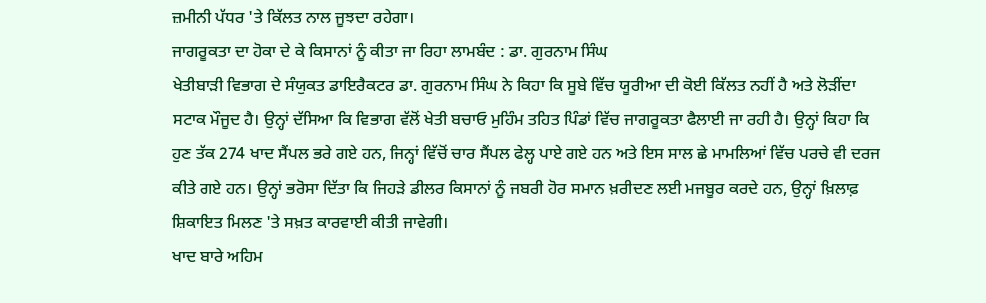ਜ਼ਮੀਨੀ ਪੱਧਰ 'ਤੇ ਕਿੱਲਤ ਨਾਲ ਜੂਝਦਾ ਰਹੇਗਾ।
ਜਾਗਰੂਕਤਾ ਦਾ ਹੋਕਾ ਦੇ ਕੇ ਕਿਸਾਨਾਂ ਨੂੰ ਕੀਤਾ ਜਾ ਰਿਹਾ ਲਾਮਬੰਦ : ਡਾ. ਗੁਰਨਾਮ ਸਿੰਘ
ਖੇਤੀਬਾੜੀ ਵਿਭਾਗ ਦੇ ਸੰਯੁਕਤ ਡਾਇਰੈਕਟਰ ਡਾ. ਗੁਰਨਾਮ ਸਿੰਘ ਨੇ ਕਿਹਾ ਕਿ ਸੂਬੇ ਵਿੱਚ ਯੂਰੀਆ ਦੀ ਕੋਈ ਕਿੱਲਤ ਨਹੀਂ ਹੈ ਅਤੇ ਲੋੜੀਂਦਾ ਸਟਾਕ ਮੌਜੂਦ ਹੈ। ਉਨ੍ਹਾਂ ਦੱਸਿਆ ਕਿ ਵਿਭਾਗ ਵੱਲੋਂ ਖੇਤੀ ਬਚਾਓ ਮੁਹਿੰਮ ਤਹਿਤ ਪਿੰਡਾਂ ਵਿੱਚ ਜਾਗਰੂਕਤਾ ਫੈਲਾਈ ਜਾ ਰਹੀ ਹੈ। ਉਨ੍ਹਾਂ ਕਿਹਾ ਕਿ ਹੁਣ ਤੱਕ 274 ਖਾਦ ਸੈਂਪਲ ਭਰੇ ਗਏ ਹਨ, ਜਿਨ੍ਹਾਂ ਵਿੱਚੋਂ ਚਾਰ ਸੈਂਪਲ ਫੇਲ੍ਹ ਪਾਏ ਗਏ ਹਨ ਅਤੇ ਇਸ ਸਾਲ ਛੇ ਮਾਮਲਿਆਂ ਵਿੱਚ ਪਰਚੇ ਵੀ ਦਰਜ ਕੀਤੇ ਗਏ ਹਨ। ਉਨ੍ਹਾਂ ਭਰੋਸਾ ਦਿੱਤਾ ਕਿ ਜਿਹੜੇ ਡੀਲਰ ਕਿਸਾਨਾਂ ਨੂੰ ਜਬਰੀ ਹੋਰ ਸਮਾਨ ਖ਼ਰੀਦਣ ਲਈ ਮਜਬੂਰ ਕਰਦੇ ਹਨ, ਉਨ੍ਹਾਂ ਖ਼ਿਲਾਫ਼ ਸ਼ਿਕਾਇਤ ਮਿਲਣ 'ਤੇ ਸਖ਼ਤ ਕਾਰਵਾਈ ਕੀਤੀ ਜਾਵੇਗੀ।
ਖਾਦ ਬਾਰੇ ਅਹਿਮ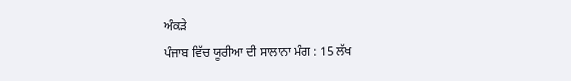ਅੰਕੜੇ
ਪੰਜਾਬ ਵਿੱਚ ਯੂਰੀਆ ਦੀ ਸਾਲਾਨਾ ਮੰਗ : 15 ਲੱਖ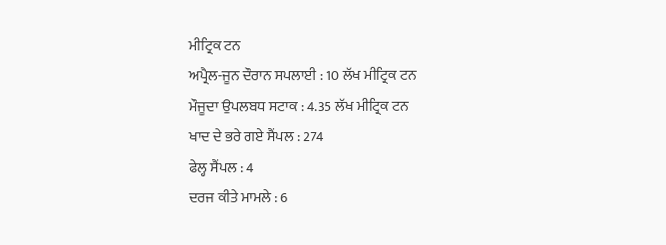ਮੀਟ੍ਰਿਕ ਟਨ
ਅਪ੍ਰੈਲ-ਜੂਨ ਦੌਰਾਨ ਸਪਲਾਈ : 10 ਲੱਖ ਮੀਟ੍ਰਿਕ ਟਨ
ਮੌਜੂਦਾ ਉਪਲਬਧ ਸਟਾਕ : 4.35 ਲੱਖ ਮੀਟ੍ਰਿਕ ਟਨ
ਖਾਦ ਦੇ ਭਰੇ ਗਏ ਸੈਂਪਲ : 274
ਫੇਲ੍ਹ ਸੈਂਪਲ : 4
ਦਰਜ ਕੀਤੇ ਮਾਮਲੇ : 6